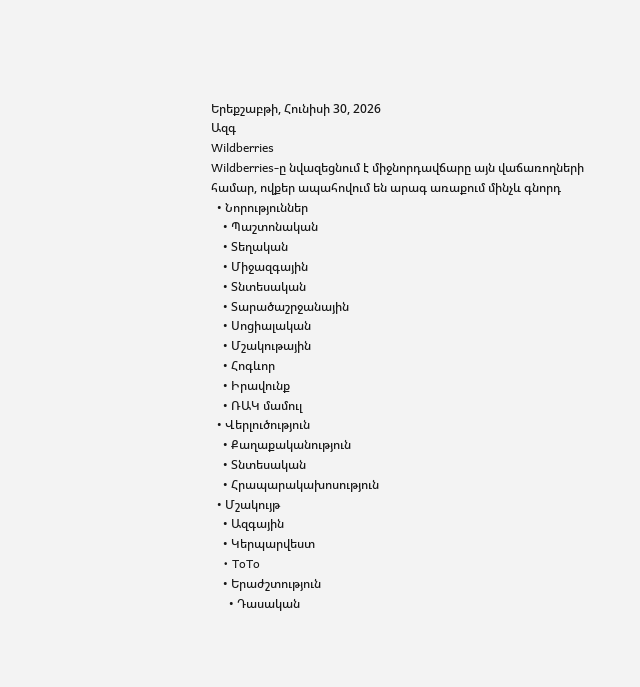Երեքշաբթի, Հունիսի 30, 2026
Ազգ
Wildberries
Wildberries-ը նվազեցնում է միջնորդավճարը այն վաճառողների համար, ովքեր ապահովում են արագ առաքում մինչև գնորդ
  • Նորություններ
    • Պաշտոնական
    • Տեղական
    • Միջազգային
    • Տնտեսական
    • Տարածաշրջանային
    • Սոցիալական
    • Մշակութային
    • Հոգևոր
    • Իրավունք
    • ՌԱԿ մամուլ
  • Վերլուծություն
    • Քաղաքականություն
    • Տնտեսական
    • Հրապարակախոսություն
  • Մշակույթ
    • Ազգային
    • Կերպարվեստ
    • ToTo
    • Երաժշտություն
      • Դասական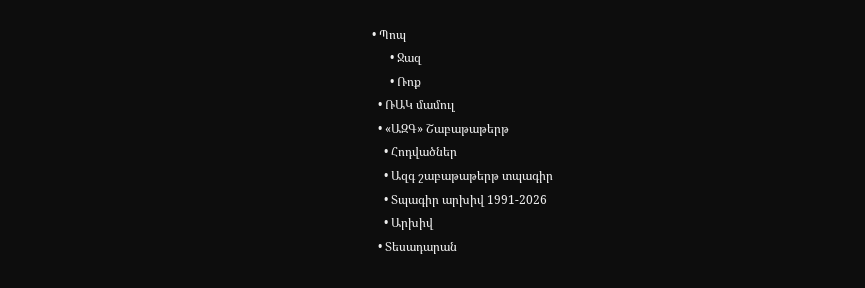• Պոպ
      • Ջազ
      • Ռոք
  • ՌԱԿ մամուլ
  • «ԱԶԳ» Շաբաթաթերթ
    • Հոդվածներ
    • Ազգ շաբաթաթերթ տպագիր
    • Տպագիր արխիվ 1991-2026
    • Արխիվ
  • Տեսադարան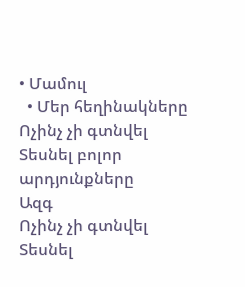• Մամուլ
  • Մեր հեղինակները
Ոչինչ չի գտնվել
Տեսնել բոլոր արդյունքները
Ազգ
Ոչինչ չի գտնվել
Տեսնել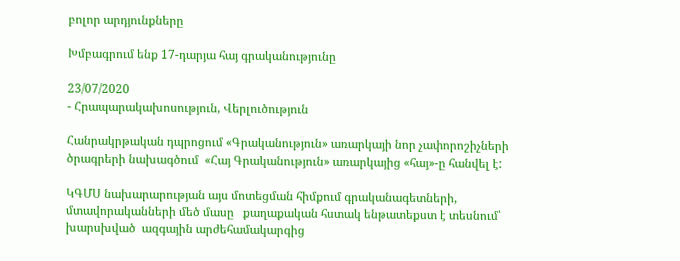բոլոր արդյունքները

Խմբագրում ենք 17-դարյա հայ գրականությունը

23/07/2020
- Հրապարակախոսություն, Վերլուծություն

Հանրակրթական դպրոցում «Գրականություն» առարկայի նոր չափորոշիչների ծրագրերի նախագծում  «Հայ Գրականություն» առարկայից «հայ»-ը հանվել է:

ԿԳՄՍ նախարարության այս մոտեցման հիմքում գրականագետների, մտավորականների մեծ մասը   քաղաքական հստակ ենթատեքստ է տեսնում՝ խարսխված  ազգային արժեհամակարգից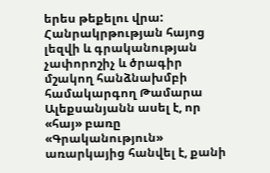երես թեքելու վրա: Հանրակրթության հայոց լեզվի և գրականության չափորոշիչ և ծրագիր մշակող հանձնախմբի համակարգող Թամարա Ալեքսանյանն ասել է, որ  «հայ» բառը «Գրականություն»  առարկայից հանվել է, քանի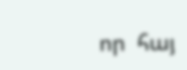որ  հայ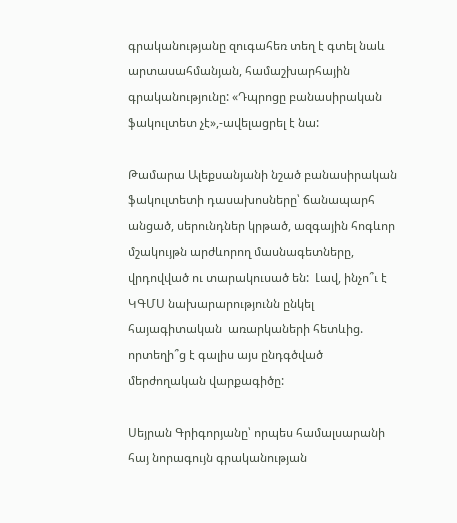գրականությանը զուգահեռ տեղ է գտել նաև արտասահմանյան, համաշխարհային գրականությունը: «Դպրոցը բանասիրական ֆակուլտետ չէ»,-ավելացրել է նա:

Թամարա Ալեքսանյանի նշած բանասիրական ֆակուլտետի դասախոսները՝ ճանապարհ անցած, սերունդներ կրթած, ազգային հոգևոր մշակույթն արժևորող մասնագետները,  վրդովված ու տարակուսած են:  Լավ, ինչո՞ւ է ԿԳՄՍ նախարարությունն ընկել հայագիտական  առարկաների հետևից.  որտեղի՞ց է գալիս այս ընդգծված  մերժողական վարքագիծը:

Սեյրան Գրիգորյանը՝ որպես համալսարանի հայ նորագույն գրականության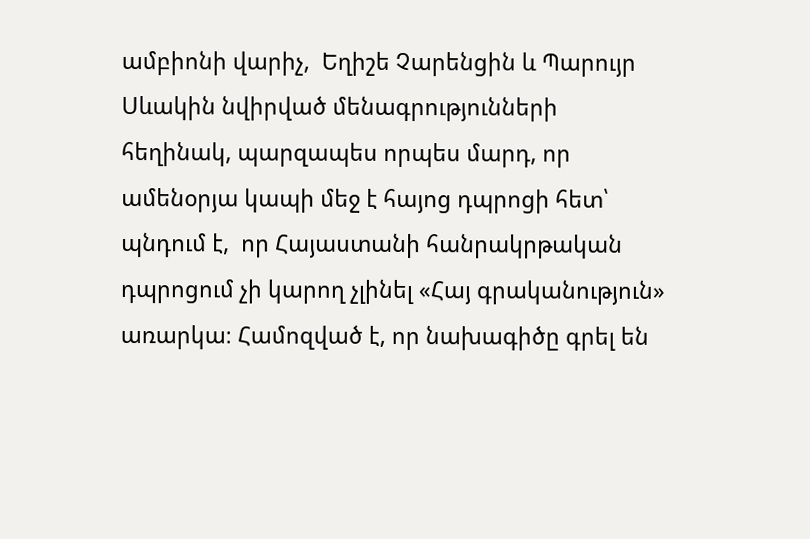ամբիոնի վարիչ,  Եղիշե Չարենցին և Պարույր Սևակին նվիրված մենագրությունների հեղինակ, պարզապես որպես մարդ, որ ամենօրյա կապի մեջ է հայոց դպրոցի հետ՝ պնդում է,  որ Հայաստանի հանրակրթական դպրոցում չի կարող չլինել «Հայ գրականություն» առարկա։ Համոզված է, որ նախագիծը գրել են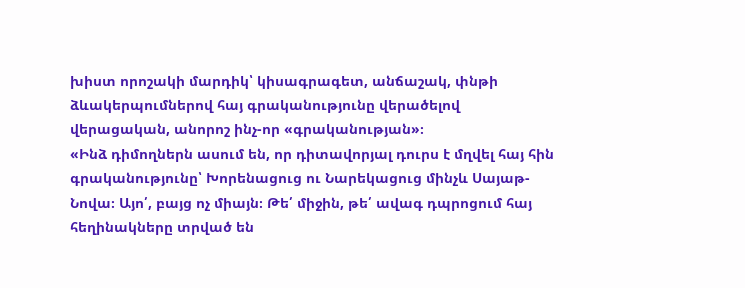խիստ որոշակի մարդիկ՝ կիսագրագետ, անճաշակ, փնթի ձևակերպումներով հայ գրականությունը վերածելով վերացական, անորոշ ինչ-որ «գրականության»։
«Ինձ դիմողներն ասում են, որ դիտավորյալ դուրս է մղվել հայ հին գրականությունը՝ Խորենացուց ու Նարեկացուց մինչև Սայաթ-Նովա։ Այո՛, բայց ոչ միայն։ Թե՛ միջին, թե՛ ավագ դպրոցում հայ հեղինակները տրված են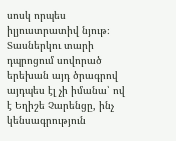սոսկ որպես իլյուստրատիվ նյութ։ Տասներկու տարի դպրոցում սովորած երեխան այդ ծրագրով այդպես էլ չի իմանա՝ ով է Եղիշե Չարենցը, ինչ կենսագրություն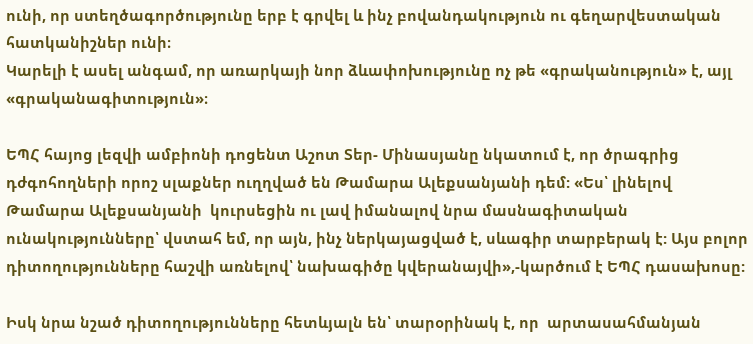ունի, որ ստեղծագործությունը երբ է գրվել և ինչ բովանդակություն ու գեղարվեստական հատկանիշներ ունի։
Կարելի է ասել անգամ, որ առարկայի նոր ձևափոխությունը ոչ թե «գրականություն» է, այլ «գրականագիտություն»։

ԵՊՀ հայոց լեզվի ամբիոնի դոցենտ Աշոտ Տեր- Մինասյանը նկատում է, որ ծրագրից դժգոհողների որոշ սլաքներ ուղղված են Թամարա Ալեքսանյանի դեմ: «Ես՝ լինելով Թամարա Ալեքսանյանի  կուրսեցին ու լավ իմանալով նրա մասնագիտական ունակությունները՝ վստահ եմ, որ այն, ինչ ներկայացված է, սևագիր տարբերակ է: Այս բոլոր դիտողությունները հաշվի առնելով՝ նախագիծը կվերանայվի»,-կարծում է ԵՊՀ դասախոսը:

Իսկ նրա նշած դիտողությունները հետևյալն են՝ տարօրինակ է, որ  արտասահմանյան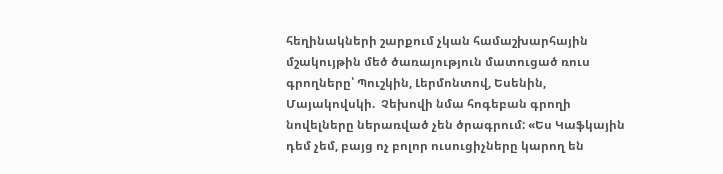հեղինակների շարքում չկան համաշխարհային մշակույթին մեծ ծառայություն մատուցած ռուս գրողները՝ Պուշկին, Լերմոնտով, Եսենին, Մայակովսկի.  Չեխովի նմա հոգեբան գրողի նովելները ներառված չեն ծրագրում: «Ես Կաֆկային դեմ չեմ, բայց ոչ բոլոր ուսուցիչները կարող են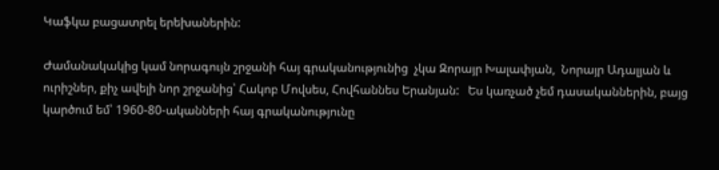Կաֆկա բացատրել երեխաներին:

Ժամանակակից կամ նորագույն շրջանի հայ գրականությունից  չկա Զորայր Խալափյան,  Նորայր Ադալյան և ուրիշներ, քիչ ավելի նոր շրջանից՝ Հակոբ Մովսես, Հովհաննես Երանյան:   Ես կառչած չեմ դասականներին, բայց կարծում եմ՝ 1960-80-ականների հայ գրականությունը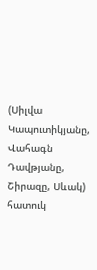(Սիլվա Կապուտիկյանը, Վահագն Դավթյանը, Շիրազը, Սևակ)  հատուկ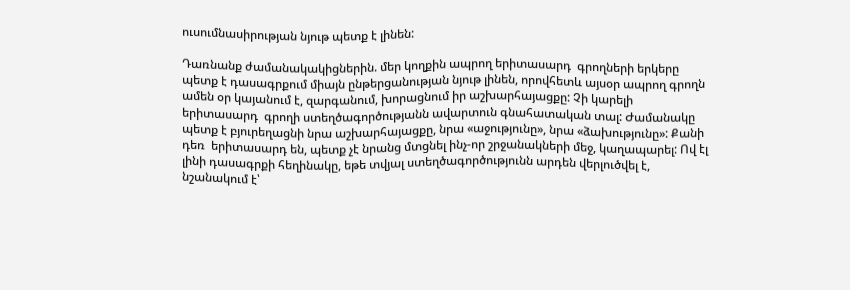ուսումնասիրության նյութ պետք է լինեն:

Դառնանք ժամանակակիցներին. մեր կողքին ապրող երիտասարդ  գրողների երկերը պետք է դասագրքում միայն ընթերցանության նյութ լինեն, որովհետև այսօր ապրող գրողն ամեն օր կայանում է, զարգանում, խորացնում իր աշխարհայացքը: Չի կարելի երիտասարդ  գրողի ստեղծագործությանն ավարտուն գնահատական տալ: Ժամանակը պետք է բյուրեղացնի նրա աշխարհայացքը, նրա «աջությունը», նրա «ձախությունը»: Քանի դեռ  երիտասարդ են, պետք չէ նրանց մտցնել ինչ-որ շրջանակների մեջ, կաղապարել: Ով էլ լինի դասագրքի հեղինակը, եթե տվյալ ստեղծագործությունն արդեն վերլուծվել է, նշանակում է՝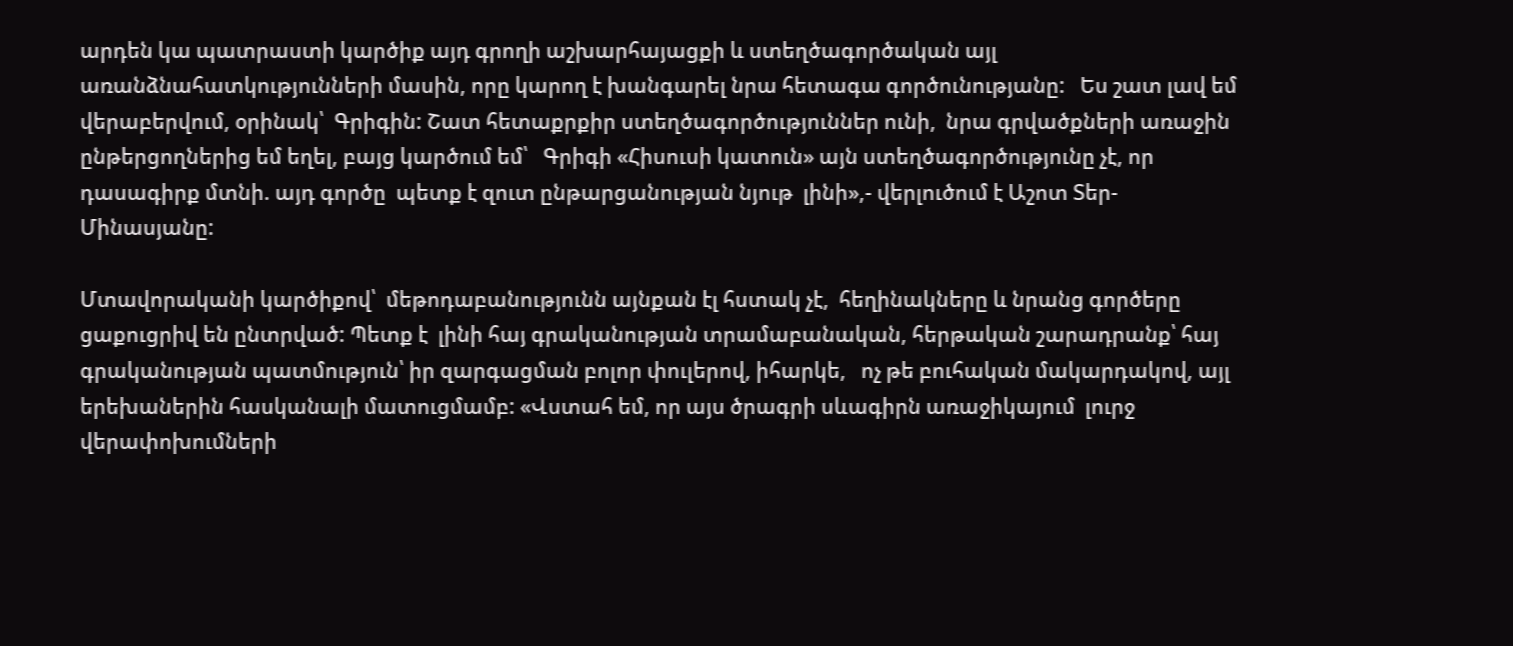արդեն կա պատրաստի կարծիք այդ գրողի աշխարհայացքի և ստեղծագործական այլ առանձնահատկությունների մասին, որը կարող է խանգարել նրա հետագա գործունությանը:   Ես շատ լավ եմ վերաբերվում, օրինակ՝  Գրիգին: Շատ հետաքրքիր ստեղծագործություններ ունի,  նրա գրվածքների առաջին ընթերցողներից եմ եղել, բայց կարծում եմ՝   Գրիգի «Հիսուսի կատուն» այն ստեղծագործությունը չէ, որ դասագիրք մտնի. այդ գործը  պետք է զուտ ընթարցանության նյութ  լինի»,- վերլուծում է Աշոտ Տեր-Մինասյանը:

Մտավորականի կարծիքով՝  մեթոդաբանությունն այնքան էլ հստակ չէ,  հեղինակները և նրանց գործերը ցաքուցրիվ են ընտրված: Պետք է  լինի հայ գրականության տրամաբանական, հերթական շարադրանք՝ հայ գրականության պատմություն՝ իր զարգացման բոլոր փուլերով, իհարկե,   ոչ թե բուհական մակարդակով, այլ երեխաներին հասկանալի մատուցմամբ: «Վստահ եմ, որ այս ծրագրի սևագիրն առաջիկայում  լուրջ վերափոխումների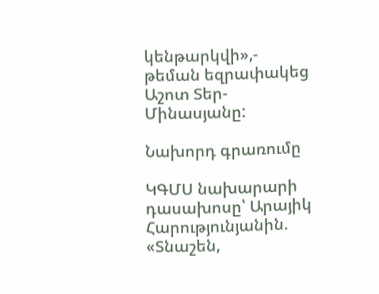կենթարկվի»,- թեման եզրափակեց Աշոտ Տեր-Մինասյանը:

Նախորդ գրառումը

ԿԳՄՍ նախարարի դասախոսը՝ Արայիկ Հարությունյանին. «Տնաշեն,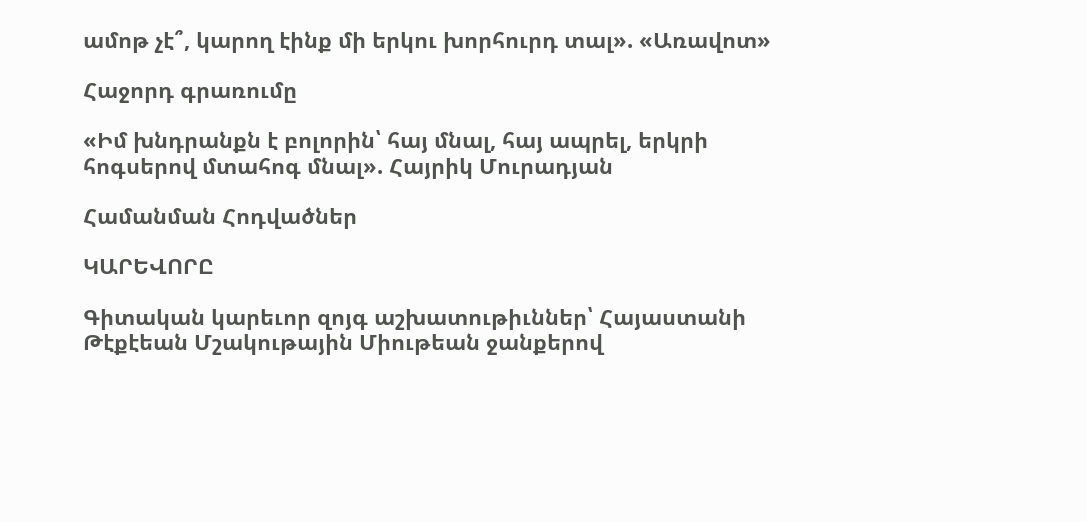ամոթ չէ՞, կարող էինք մի երկու խորհուրդ տալ». «Առավոտ»

Հաջորդ գրառումը

«Իմ խնդրանքն է բոլորին՝ հայ մնալ, հայ ապրել, երկրի հոգսերով մտահոգ մնալ». Հայրիկ Մուրադյան

Համանման Հոդվածներ

ԿԱՐԵՎՈՐԸ

Գիտական կարեւոր զոյգ աշխատութիւններ՝ Հայաստանի Թէքէեան Մշակութային Միութեան ջանքերով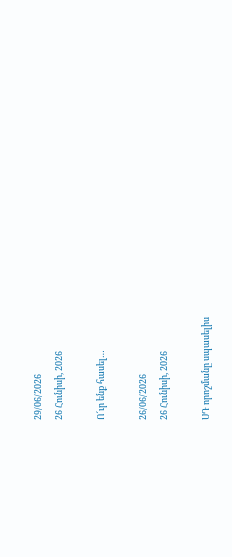29/06/2026
26 Հունիսի, 2026

Ո՜ւր ենք հասել…

26/06/2026
26 Հունիսի, 2026

ՍԴ որոշմանը սպասելիս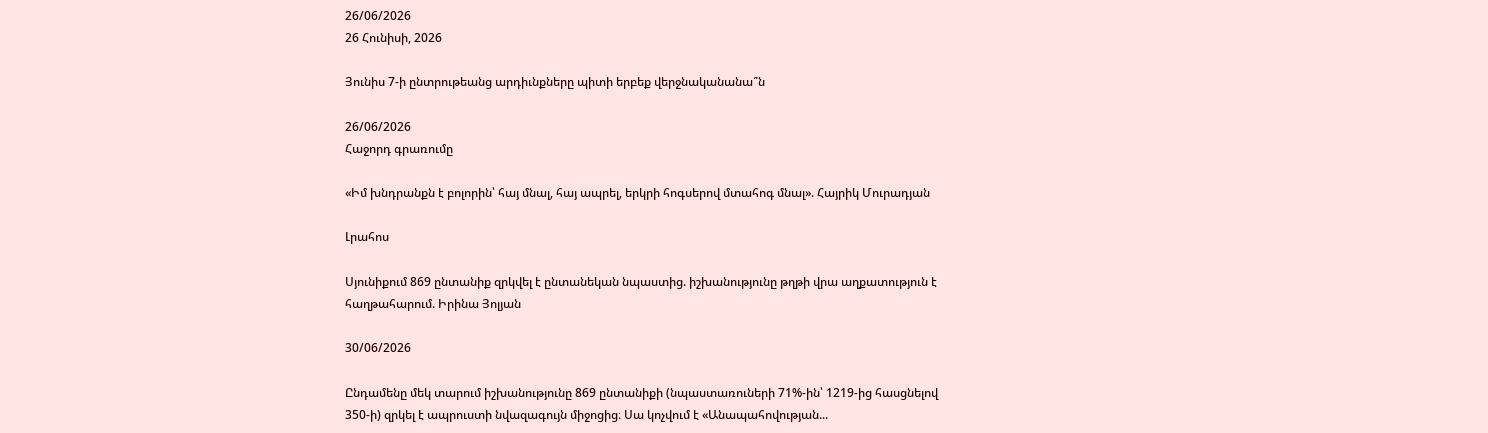26/06/2026
26 Հունիսի, 2026

Յունիս 7-ի ընտրութեանց արդիւնքները պիտի երբեք վերջնականանա՞ն

26/06/2026
Հաջորդ գրառումը

«Իմ խնդրանքն է բոլորին՝ հայ մնալ, հայ ապրել, երկրի հոգսերով մտահոգ մնալ». Հայրիկ Մուրադյան

Լրահոս

Սյունիքում 869 ընտանիք զրկվել է ընտանեկան նպաստից. իշխանությունը թղթի վրա աղքատություն է հաղթահարում. Իրինա Յոլյան

30/06/2026

Ընդամենը մեկ տարում իշխանությունը 869 ընտանիքի (նպաստառուների 71%-ին՝ 1219-ից հասցնելով 350-ի) զրկել է ապրուստի նվազագույն միջոցից։ Սա կոչվում է «Անապահովության...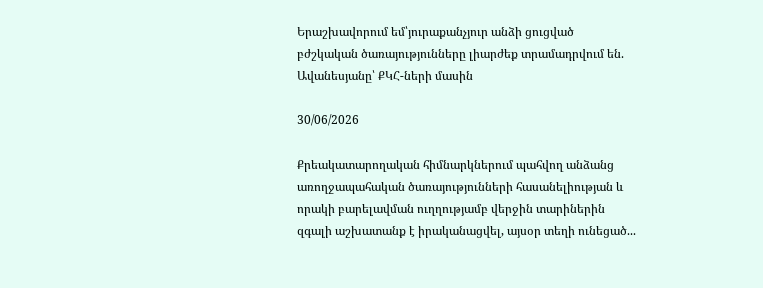Երաշխավորում եմ՝յուրաքանչյուր անձի ցուցված բժշկական ծառայությունները լիարժեք տրամադրվում են. Ավանեսյանը՝ ՔԿՀ-ների մասին

30/06/2026

Քրեակատարողական հիմնարկներում պահվող անձանց առողջապահական ծառայությունների հասանելիության և որակի բարելավման ուղղությամբ վերջին տարիներին զգալի աշխատանք է իրականացվել, այսօր տեղի ունեցած...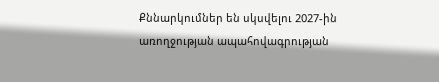Քննարկումներ են սկսվելու 2027-ին առողջության ապահովագրության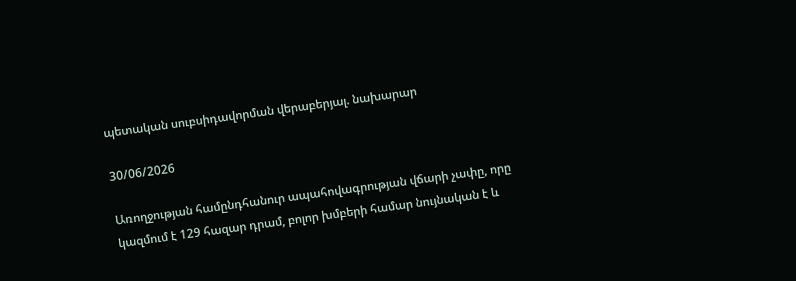պետական սուբսիդավորման վերաբերյալ. նախարար

30/06/2026

Առողջության համընդհանուր ապահովագրության վճարի չափը, որը կազմում է 129 հազար դրամ, բոլոր խմբերի համար նույնական է և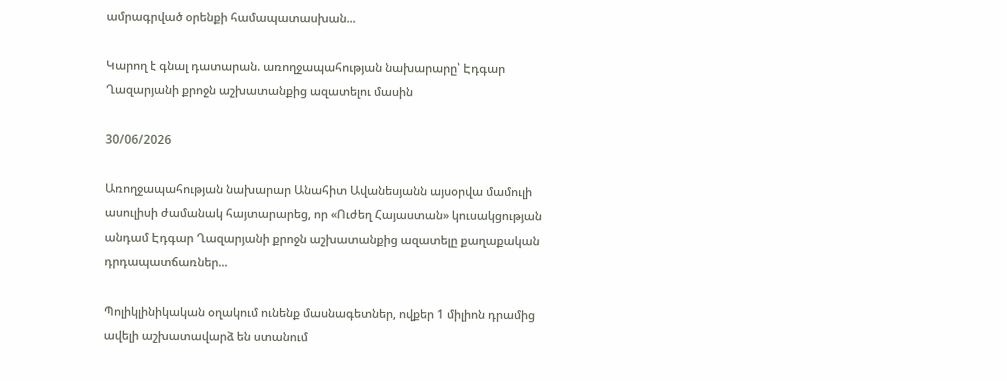ամրագրված օրենքի համապատասխան...

Կարող է գնալ դատարան. առողջապահության նախարարը՝ Էդգար Ղազարյանի քրոջն աշխատանքից ազատելու մասին

30/06/2026

Առողջապահության նախարար Անահիտ Ավանեսյանն այսօրվա մամուլի ասուլիսի ժամանակ հայտարարեց, որ «Ուժեղ Հայաստան» կուսակցության անդամ Էդգար Ղազարյանի քրոջն աշխատանքից ազատելը քաղաքական դրդապատճառներ...

Պոլիկլինիկական օղակում ունենք մասնագետներ, ովքեր 1 միլիոն դրամից ավելի աշխատավարձ են ստանում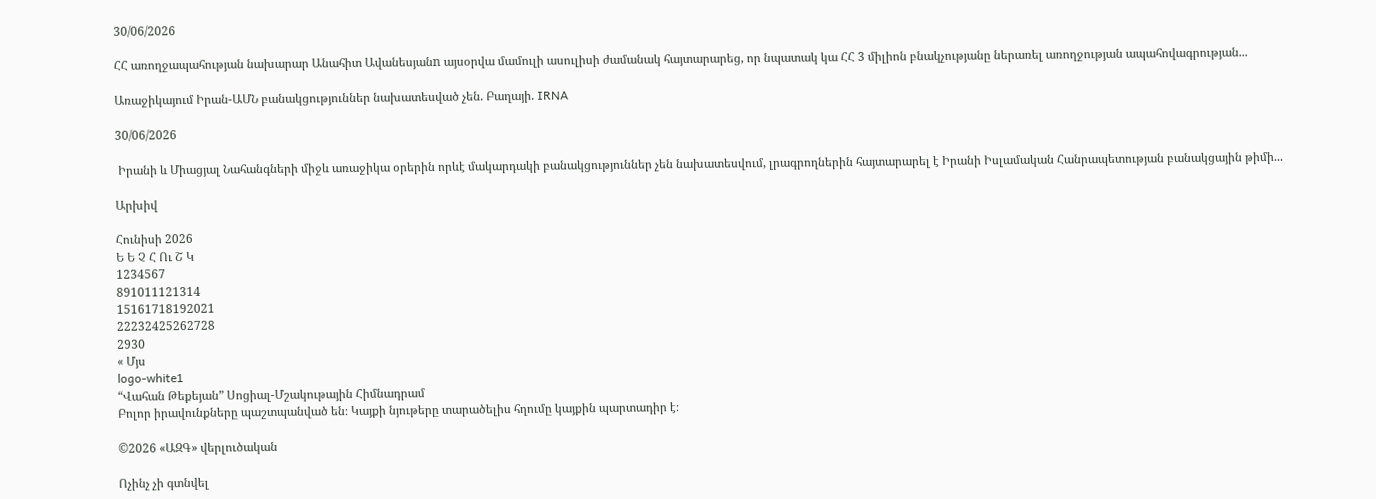30/06/2026

ՀՀ առողջապահության նախարար Անահիտ Ավանեսյանn այսօրվա մամուլի ասուլիսի ժամանակ հայտարարեց, որ նպատակ կա ՀՀ 3 միլիոն բնակչությանը ներառել առողջության ապահովագրության...

Առաջիկայում Իրան-ԱՄՆ բանակցություններ նախատեսված չեն. Բաղայի. IRNA

30/06/2026

 Իրանի և Միացյալ Նահանգների միջև առաջիկա օրերին որևէ մակարդակի բանակցություններ չեն նախատեսվում, լրագրողներին հայտարարել է Իրանի Իսլամական Հանրապետության բանակցային թիմի...

Արխիվ

Հունիսի 2026
Ե Ե Չ Հ Ու Շ Կ
1234567
891011121314
15161718192021
22232425262728
2930
« Մյս
logo-white1
“Վահան Թեքեյան” Սոցիալ-Մշակութային Հիմնադրամ
Բոլոր իրավունքները պաշտպանված են։ Կայքի նյութերը տարածելիս հղումը կայքին պարտադիր է։

©2026 «ԱԶԳ» վերլուծական

Ոչինչ չի գտնվել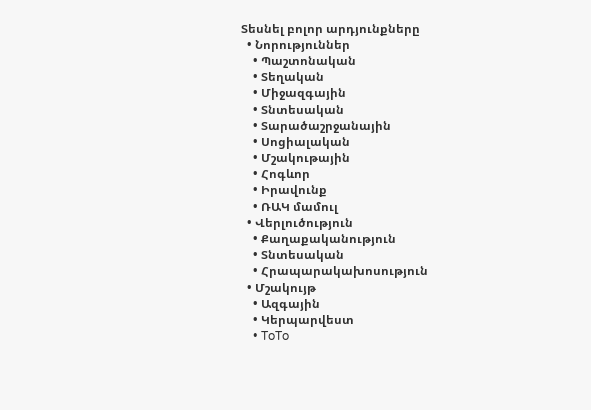Տեսնել բոլոր արդյունքները
  • Նորություններ
    • Պաշտոնական
    • Տեղական
    • Միջազգային
    • Տնտեսական
    • Տարածաշրջանային
    • Սոցիալական
    • Մշակութային
    • Հոգևոր
    • Իրավունք
    • ՌԱԿ մամուլ
  • Վերլուծություն
    • Քաղաքականություն
    • Տնտեսական
    • Հրապարակախոսություն
  • Մշակույթ
    • Ազգային
    • Կերպարվեստ
    • ToTo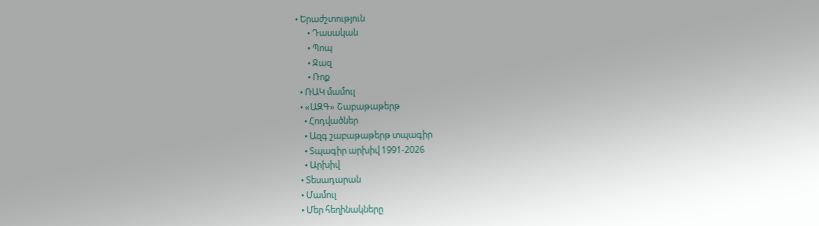• Երաժշտություն
      • Դասական
      • Պոպ
      • Ջազ
      • Ռոք
  • ՌԱԿ մամուլ
  • «ԱԶԳ» Շաբաթաթերթ
    • Հոդվածներ
    • Ազգ շաբաթաթերթ տպագիր
    • Տպագիր արխիվ 1991-2026
    • Արխիվ
  • Տեսադարան
  • Մամուլ
  • Մեր հեղինակները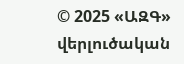© 2025 «ԱԶԳ» վերլուծական